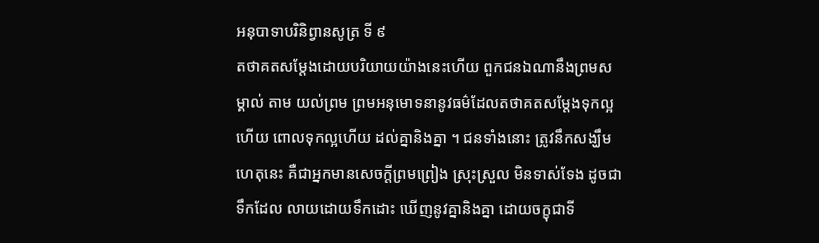អនុបាទាបរិនិព្វានសូត្រ ទី ៩
តថាគតសម្តែងដោយបរិយាយយ៉ាងនេះហើយ ពួកជនឯណានឹងព្រមសម្គាល់ តាម យល់ព្រម ព្រមអនុមោទនានូវធម៌ដែលតថាគតសម្តែងទុកល្អហើយ ពោលទុកល្អហើយ ដល់គ្នានិងគ្នា ។ ជនទាំងនោះ ត្រូវនឹកសង្ឃឹមហេតុនេះ គឺជាអ្នកមានសេចក្តីព្រមព្រៀង ស្រុះស្រួល មិនទាស់ទែង ដូចជាទឹកដែល លាយដោយទឹកដោះ ឃើញនូវគ្នានិងគ្នា ដោយចក្ខុជាទី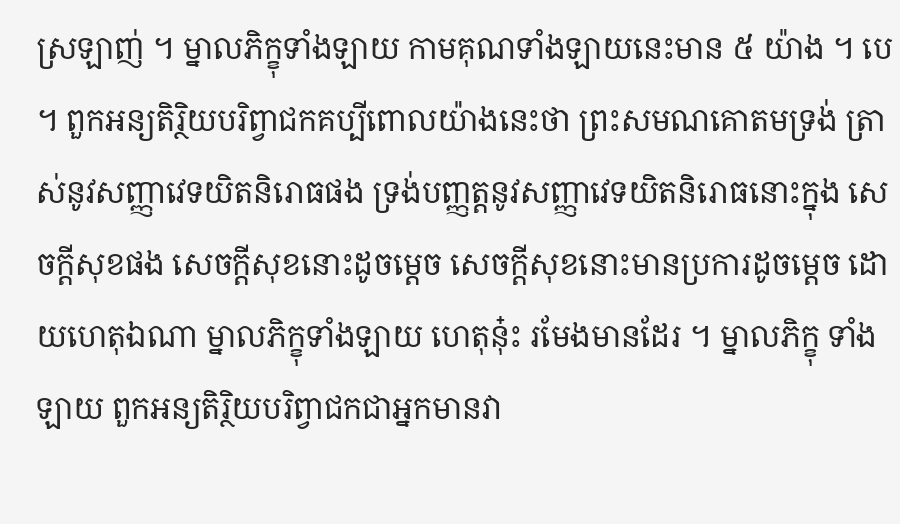ស្រឡាញ់ ។ ម្នាលភិក្ខុទាំងឡាយ កាមគុណទាំងឡាយនេះមាន ៥ យ៉ាង ។ បេ ។ ពួកអន្យតិរ្ថិយបរិព្វាជកគប្បីពោលយ៉ាងនេះថា ព្រះសមណគោតមទ្រង់ ត្រាស់នូវសញ្ញាវេទយិតនិរោធផង ទ្រង់បញ្ញត្តនូវសញ្ញាវេទយិតនិរោធនោះក្នុង សេចក្តីសុខផង សេចក្តីសុខនោះដូចម្តេច សេចក្តីសុខនោះមានប្រការដូចម្តេច ដោយហេតុឯណា ម្នាលភិក្ខុទាំងឡាយ ហេតុនុ៎ះ រមែងមានដែរ ។ ម្នាលភិក្ខុ ទាំងឡាយ ពួកអន្យតិរ្ថិយបរិព្វាជកជាអ្នកមានវា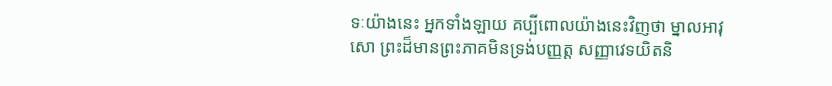ទៈយ៉ាងនេះ អ្នកទាំងឡាយ គប្បីពោលយ៉ាងនេះវិញថា ម្នាលអាវុសោ ព្រះដ៏មានព្រះភាគមិនទ្រង់បញ្ញត្ត សញ្ញាវេទយិតនិ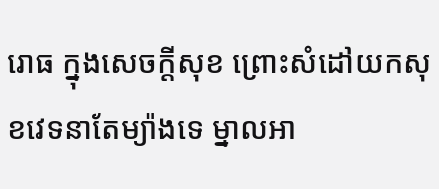រោធ ក្នុងសេចក្តីសុខ ព្រោះសំដៅយកសុខវេទនាតែម្យ៉ាងទេ ម្នាលអា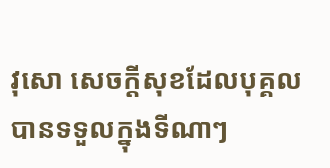វុសោ សេចក្តីសុខដែលបុគ្គលបានទទួលក្នុងទីណាៗ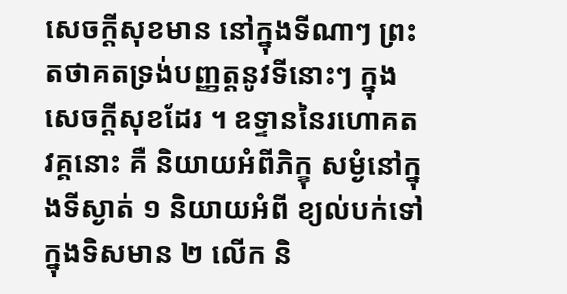សេចក្តីសុខមាន នៅក្នុងទីណាៗ ព្រះតថាគតទ្រង់បញ្ញត្តនូវទីនោះៗ ក្នុងសេចក្តីសុខដែរ ។ ឧទ្ទាននៃរហោគតវគ្គនោះ គឺ និយាយអំពីភិក្ខុ សម្ងំនៅក្នុងទីស្ងាត់ ១ និយាយអំពី ខ្យល់បក់ទៅក្នុងទិសមាន ២ លើក និ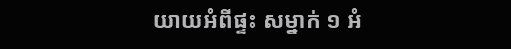យាយអំពីផ្ទះ សម្នាក់ ១ អំ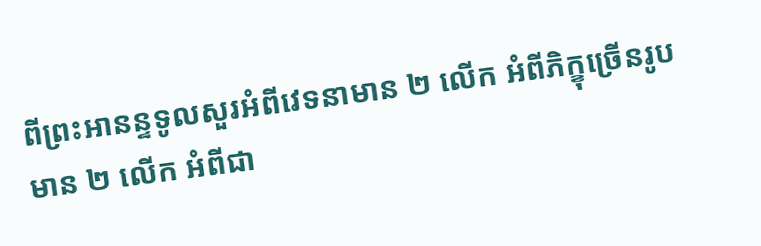ពីព្រះអានន្ទទូលសួរអំពីវេទនាមាន ២ លើក អំពីភិក្ខុច្រើនរូប មាន ២ លើក អំពីជា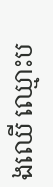ងឈើ ឈ្មោះប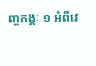ញ្ចកង្គៈ ១ អំពីវេ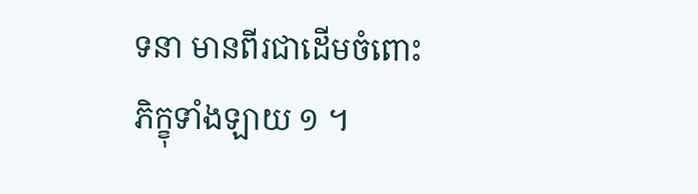ទនា មានពីរជាដើមចំពោះ ភិក្ខុទាំងឡាយ ១ ។